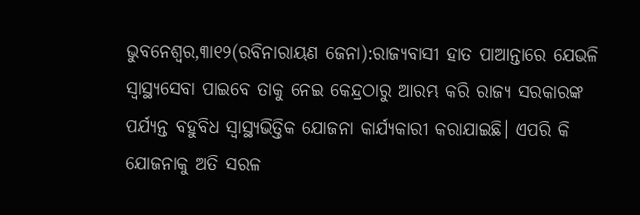ଭୁବନେଶ୍ୱର,୩ା୧୨(ରବିନାରାୟଣ ଜେନା):ରାଜ୍ୟବାସୀ ହାତ ପାଆନ୍ତାରେ ଯେଭଳି ସ୍ବାସ୍ଥ୍ୟସେବା ପାଇବେ ତାକୁ ନେଇ କେନ୍ଦ୍ରଠାରୁ ଆରମ୍ଭ କରି ରାଜ୍ୟ ସରକାରଙ୍କ ପର୍ଯ୍ୟନ୍ତ ବହୁବିଧ ସ୍ବାସ୍ଥ୍ୟଭିତ୍ତିକ ଯୋଜନା କାର୍ଯ୍ୟକାରୀ କରାଯାଇଛି। ଏପରି କି ଯୋଜନାକୁ ଅତି ସରଳ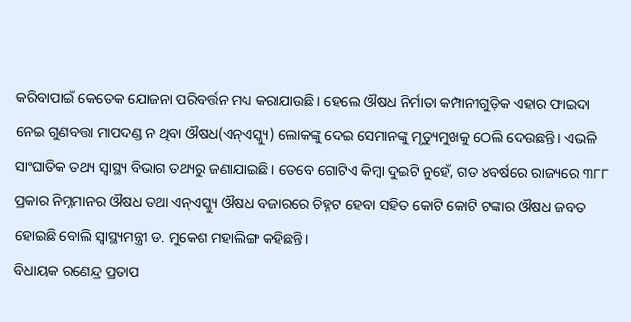କରିବାପାଇଁ କେତେକ ଯୋଜନା ପରିବର୍ତ୍ତନ ମଧ୍ୟ କରାଯାଉଛି। ହେଲେ ଔଷଧ ନିର୍ମାତା କମ୍ପାନୀଗୁଡ଼ିକ ଏହାର ଫାଇଦା ନେଇ ଗୁଣବତ୍ତା ମାପଦଣ୍ଡ ନ ଥିବା ଔଷଧ(ଏନ୍ଏସ୍କ୍ୟୁ) ଲୋକଙ୍କୁ ଦେଇ ସେମାନଙ୍କୁ ମୃତ୍ୟୁମୁଖକୁ ଠେଲି ଦେଉଛନ୍ତି। ଏଭଳି ସାଂଘାତିକ ତଥ୍ୟ ସ୍ବାସ୍ଥ୍ୟ ବିଭାଗ ତଥ୍ୟରୁ ଜଣାଯାଇଛି। ତେବେ ଗୋଟିଏ କିମ୍ବା ଦୁଇଟି ନୁହେଁ, ଗତ ୪ବର୍ଷରେ ରାଜ୍ୟରେ ୩୮୮ ପ୍ରକାର ନିମ୍ନମାନର ଔଷଧ ତଥା ଏନ୍ଏସ୍କ୍ୟୁ ଔଷଧ ବଜାରରେ ଚିହ୍ନଟ ହେବା ସହିତ କୋଟି କୋଟି ଟଙ୍କାର ଔଷଧ ଜବତ ହୋଇଛି ବୋଲି ସ୍ବାସ୍ଥ୍ୟମନ୍ତ୍ରୀ ଡ. ମୁକେଶ ମହାଲିଙ୍ଗ କହିଛନ୍ତି।
ବିଧାୟକ ରଣେନ୍ଦ୍ର ପ୍ରତାପ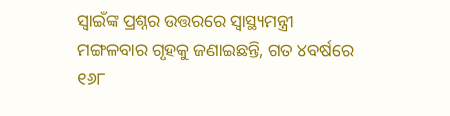ସ୍ବାଇଁଙ୍କ ପ୍ରଶ୍ନର ଉତ୍ତରରେ ସ୍ବାସ୍ଥ୍ୟମନ୍ତ୍ରୀ ମଙ୍ଗଳବାର ଗୃହକୁ ଜଣାଇଛନ୍ତି, ଗତ ୪ବର୍ଷରେ ୧୬୮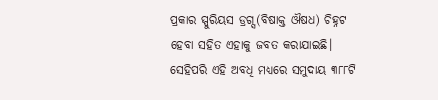ପ୍ରକାର ସ୍ପୁରିୟସ ଡ୍ରଗ୍ସ(ବିଷାକ୍ତ ଔଷଧ) ଚିହ୍ନଟ ହେବା ସହିତ ଏହାକୁ ଜବତ କରାଯାଇଛି। ସେହିପରି ଏହି ଅବଧି ମଧ୍ୟରେ ସମୁଦାୟ ୩୮୮ଟି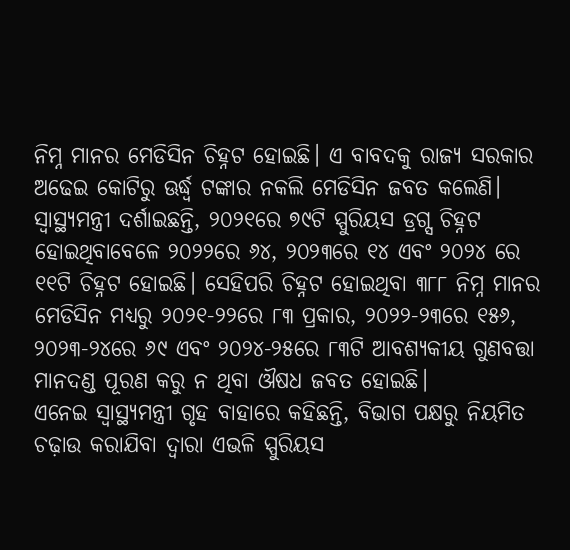ନିମ୍ନ ମାନର ମେଡିସିନ ଚିହ୍ନଟ ହୋଇଛି। ଏ ବାବଦକୁ ରାଜ୍ୟ ସରକାର ଅଢେଇ କୋଟିରୁ ଊର୍ଦ୍ଧ୍ୱ ଟଙ୍କାର ନକଲି ମେଡିସିନ ଜବତ କଲେଣି।
ସ୍ବାସ୍ଥ୍ୟମନ୍ତ୍ରୀ ଦର୍ଶାଇଛନ୍ତି, ୨୦୨୧ରେ ୭୯ଟି ସ୍ପୁରିୟସ ଡ୍ରଗ୍ସ ଚିହ୍ନଟ ହୋଇଥିବାବେଳେ ୨୦୨୨ରେ ୬୪, ୨୦୨୩ରେ ୧୪ ଏବଂ ୨୦୨୪ ରେ ୧୧ଟି ଚିହ୍ନଟ ହୋଇଛି। ସେହିପରି ଚିହ୍ନଟ ହୋଇଥିବା ୩୮୮ ନିମ୍ନ ମାନର ମେଡିସିନ ମଧ୍ୟରୁ ୨୦୨୧-୨୨ରେ ୮୩ ପ୍ରକାର, ୨୦୨୨-୨୩ରେ ୧୫୬, ୨୦୨୩-୨୪ରେ ୬୯ ଏବଂ ୨୦୨୪-୨୫ରେ ୮୩ଟି ଆବଶ୍ୟକୀୟ ଗୁଣବତ୍ତା ମାନଦଣ୍ଡ ପୂରଣ କରୁ ନ ଥିବା ଔଷଧ ଜବତ ହୋଇଛି।
ଏନେଇ ସ୍ବାସ୍ଥ୍ୟମନ୍ତ୍ରୀ ଗୃହ ବାହାରେ କହିଛନ୍ତି, ବିଭାଗ ପକ୍ଷରୁ ନିୟମିତ ଚଢ଼ାଉ କରାଯିବା ଦ୍ୱାରା ଏଭଳି ସ୍ପୁରିୟସ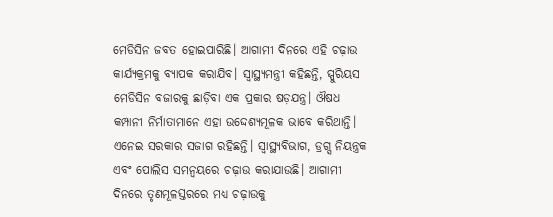ମେଡିସିନ ଜବତ ହୋଇପାରିଛି। ଆଗାମୀ ଦିନରେ ଏହି ଚଢ଼ାଉ କାର୍ଯ୍ୟକ୍ରମକୁ ବ୍ୟାପକ କରାଯିବ। ସ୍ବାସ୍ଥ୍ୟମନ୍ତ୍ରୀ କହିଛନ୍ତି, ସ୍ପୁରିୟସ ମେଡିସିନ ବଜାରକୁ ଛାଡ଼ିବା ଏକ ପ୍ରକାର ଷଡ଼ଯନ୍ତ୍ର। ଔଷଧ କମ୍ପାନୀ ନିର୍ମାତାମାନେ ଏହା ଉଦ୍ଦେଶ୍ୟମୂଳକ ଭାବେ କରିଥାନ୍ତି। ଏନେଇ ସରକାର ସଜାଗ ରହିଛନ୍ତି। ସ୍ବାସ୍ଥ୍ୟବିଭାଗ, ଡ୍ରଗ୍ସ ନିୟନ୍ତ୍ରକ ଏବଂ ପୋଲିସ ସମନ୍ବୟରେ ଚଢ଼ାଉ କରାଯାଉଛି। ଆଗାମୀ ଦିନରେ ତୃଣମୂଳସ୍ତରରେ ମଧ୍ୟ ଚଢ଼ାଉକୁ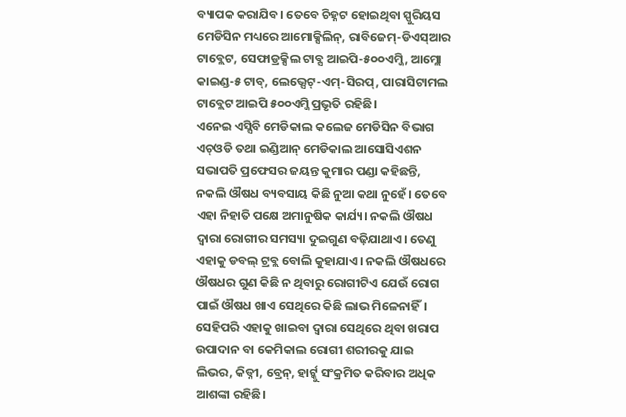ବ୍ୟାପକ କରାଯିବ। ତେବେ ଚିହ୍ନଟ ହୋଇଥିବା ସ୍ପୁରିୟସ ମେଡିସିନ ମଧ୍ୟରେ ଆମୋକ୍ସିଲିନ୍, ରାବିଜେମ୍-ଡିଏସ୍ଆର ଟାବ୍ଲେଟ, ସେଫାଡ୍ରକ୍ସିଲ ଟାବ୍ସ ଆଇପି-୫୦୦ଏମ୍ଜି, ଆମ୍ଲୋ କାଇଣ୍ଡ-୫ ଟାବ୍, ଲେଭ୍ସେଟ୍-ଏମ୍-ସିରପ୍, ପାରାସିଟାମଲ ଟାବ୍ଲେଟ ଆଇପି ୫୦୦ଏମ୍ଜି ପ୍ରଭୃତି ରହିଛି।
ଏନେଇ ଏସ୍ସିବି ମେଡିକାଲ କଲେଜ ମେଡିସିନ ବିଭାଗ ଏଚ୍ଓଡି ତଥା ଇଣ୍ଡିଆନ୍ ମେଡିକାଲ ଆସୋସିଏଶନ ସଭାପତି ପ୍ରଫେସର ଜୟନ୍ତ କୁମାର ପଣ୍ଡା କହିଛନ୍ତି, ନକଲି ଔଷଧ ବ୍ୟବସାୟ କିଛି ନୁଆ କଥା ନୁହେଁ। ତେବେ ଏହା ନିହାତି ପକ୍ଷେ ଅମାନୁଷିକ କାର୍ଯ୍ୟ। ନକଲି ଔଷଧ ଦ୍ୱାରା ରୋଗୀର ସମସ୍ୟା ଦୁଇଗୁଣ ବଢ଼ିଯାଥାଏ। ତେଣୁ ଏହାକୁ ଡବଲ୍ ଟ୍ରବ୍ଲ ବୋଲି କୁହାଯାଏ। ନକଲି ଔଷଧରେ ଔଷଧର ଗୁଣ କିଛି ନ ଥିବାରୁ ରୋଗୀଟିଏ ଯେଉଁ ରୋଗ ପାଇଁ ଔଷଧ ଖାଏ ସେଥିରେ କିଛି ଲାଭ ମିଳେନାହିଁ। ସେହିପରି ଏହାକୁ ଖାଇବା ଦ୍ୱାରା ସେଥିରେ ଥିବା ଖରାପ ଉପାଦାନ ବା କେମିକାଲ ରୋଗୀ ଶରୀରକୁ ଯାଇ ଲିଭର, କିଡ୍ନୀ, ବ୍ରେନ୍, ହାର୍ଟ୍କୁ ସଂକ୍ରମିତ କରିବାର ଅଧିକ ଆଶଙ୍କା ରହିଛି।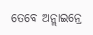ତେବେ ଅନ୍ଲାଇନ୍ରେ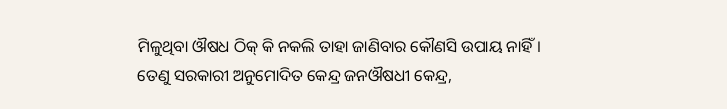ମିଳୁଥିବା ଔଷଧ ଠିକ୍ କି ନକଲି ତାହା ଜାଣିବାର କୌଣସି ଉପାୟ ନାହିଁ। ତେଣୁ ସରକାରୀ ଅନୁମୋଦିତ କେନ୍ଦ୍ର ଜନଔଷଧୀ କେନ୍ଦ୍ର,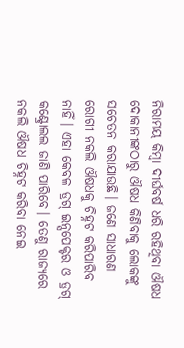ନିରାମୟ କିମ୍ବା ଦୀର୍ଘବର୍ଷ ଧରି ରହିଥିବା ଔଷଧ ଦୋକାନୀଙ୍କଠାରୁ ଔଷଧ କିଣିବାକୁ ଲୋକଙ୍କୁ ସଚେତନ କରାଯାଉଛି। ଜଣେ ସାଧାରଣ ରୋଗୀ ନକଲି ଔଷଧକୁ ଚିହ୍ନଟ କରିପାରିବ ନାହିଁ। ଏହା କେବଳ ଡ୍ରଗ୍ ଇନ୍ସପେକ୍ଟର ଓ ଡ୍ରଗ୍ କଣ୍ଟ୍ରୋଲଲ ଜାଣି ପାରିବେ। ତେଣୁ ରାଜ୍ୟରେ ନକଲି ଔଷଧ ଚିହ୍ନଟ କରିବା ନେଇ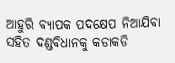ଆହୁରି ବ୍ୟାପକ ପଦକ୍ଷେପ ନିଆଯିବା ସହିତ ଦଣ୍ଡବିଧାନକୁ କଡାକଡି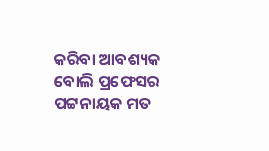କରିବା ଆବଶ୍ୟକ ବୋଲି ପ୍ରଫେସର ପଟ୍ଟନାୟକ ମତ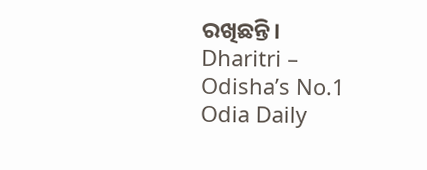ରଖିଛନ୍ତି।
Dharitri – Odisha’s No.1 Odia Daily